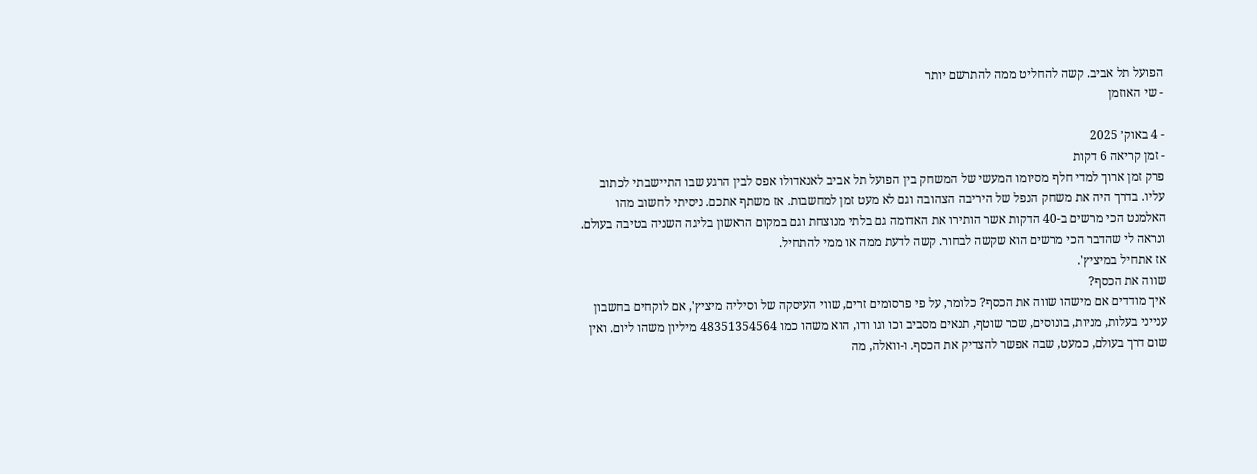הפועל תל אביב. קשה להחליט ממה להתרשם יותר
- שי האוזמן

- 4 באוק׳ 2025
- זמן קריאה 6 דקות
פרק זמן ארוך למדי חלף מסיומו המעשי של המשחק בין הפועל תל אביב לאנאדולו אפס לבין הרגע שבו התיישבתי לכתוב עליו. בדרך היה את משחק הנפל של היריבה הצהובה וגם לא מעט זמן למחשבות. אז משתף אתכם. ניסיתי לחשוב מהו האלמנט הכי מרשים ב-40 הדקות אשר הותירו את האדומה גם בלתי מנוצחת וגם במקום הראשון בליגה השניה בטיבה בעולם. ונראה לי שהדבר הכי מרשים הוא שקשה לבחור. קשה לדעת ממה או ממי להתחיל.
אז אתחיל במיציץ'.
שווה את הכסף?
איך מודדים אם מישהו שווה את הכסף? כלומר, על פי פרסומים זרים, שווי העיסקה של וסיליה מיציץ', אם לוקחים בחשבון ענייני בעלות, מניות, בונוסים, שכר שוטף, תנאים מסביב וכו וגו ודו, הוא משהו כמו 48351354564 מיליון משהו ליום. ואין שום דרך בעולם, כמעט, שבה אפשר להצדיק את הכסף. ו-וואלה, מה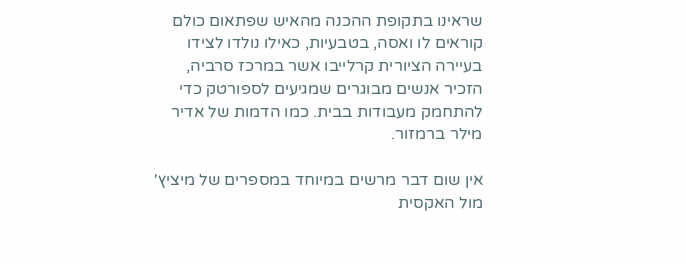שראינו בתקופת ההכנה מהאיש שפתאום כולם קוראים לו ואסה, בטבעיות, כאילו נולדו לצידו בעיירה הציורית קרלייבו אשר במרכז סרביה, הזכיר אנשים מבוגרים שמגיעים לספורטק כדי להתחמק מעבודות בבית. כמו הדמות של אדיר מילר ברמזור.

אין שום דבר מרשים במיוחד במספרים של מיציץ' מול האקסית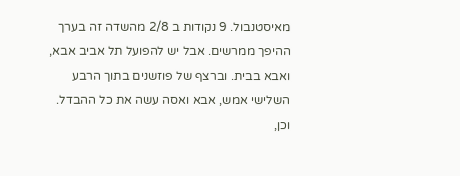מאיסטנבול. 9 נקודות ב 2/8 מהשדה זה בערך ההיפך ממרשים. אבל יש להפועל תל אביב אבא, ואבא בבית. וברצף של פוזשנים בתוך הרבע השלישי אמש, אבא ואסה עשה את כל ההבדל. וכן,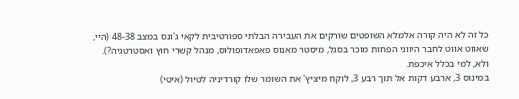כל זה לא היה קורה אלמלא השופטים שורקים את העבירה הבלתי ספורטיבית לקאי ג'ונס במצב 48-38 (היי, שאווט אווט לחבר היווני הפחות מוכר בסגל, מיסטר מאנוס פאפאדופולוס, מנהל קשרי חוץ ואסטרטגיה?). ולא, למי בכלל איכפת.
במינוס 3, ארבע דקות אל תוך רבע 3, לוקח מיציץ' את השומר שלו קורדיניה לטיול (איטי)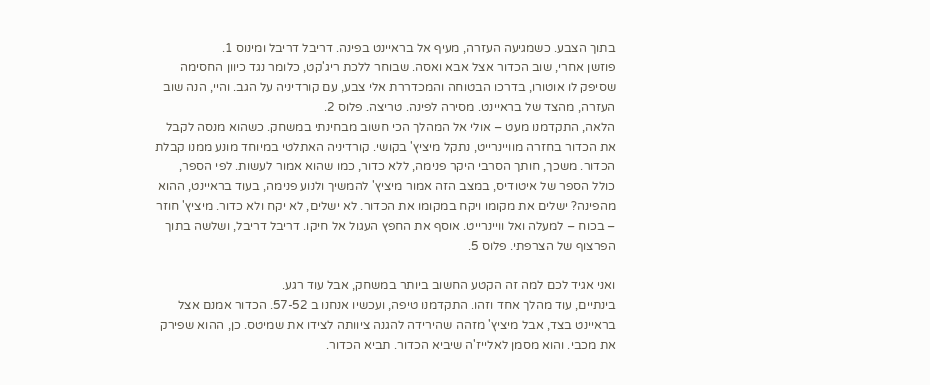בתוך הצבע. כשמגיעה העזרה, מעיף אל בראיינט בפינה. דריבל דריבל ומינוס 1.
פוזשן אחרי, שוב הכדור אצל אבא ואסה. שבוחר ללכת ריג'קט, כלומר נגד כיוון החסימה שסיפק לו אוטורו, בדרכו הבטוחה והמכדררת אלי צבע, עם קורדיניה על הגב. והיי, הנה שוב העזרה, מהצד של בראיינט. מסירה לפינה. טריצה. פלוס 2.
הלאה, התקדמנו מעט – אולי אל המהלך הכי חשוב מבחינתי במשחק. כשהוא מנסה לקבל את הכדור בחזרה מוויינרייט, נתקל מיציץ' בקושי. קורדיניה האתלטי במיוחד מונע ממנו קבלת הכדור. משכך, חותך הסרבי היקר פנימה, ללא כדור, כמו שהוא אמור לעשות. לפי הספר, כולל הספר של איטודיס, במצב הזה אמור מיציץ' להמשיך ולנוע פנימה, בעוד בראיינט, ההוא מהפינה? ישלים את מקומו ויקח במקומו את הכדור. לא ישלים, לא יקח ולא כדור. מיציץ' חוזר – בכוח – למעלה ואל וויינרייט. אוסף את החפץ העגול אל חיקו. דריבל דריבל, ושלשה בתוך הפרצוף של הצרפתי. פלוס 5.

ואני אגיד לכם למה זה הקטע החשוב ביותר במשחק, אבל עוד רגע.
בינתיים, עוד מהלך אחד וזהו. התקדמנו טיפה, ועכשיו אנחנו ב 57-52. הכדור אמנם אצל בראיינט בצד, אבל מיציץ' מזהה שהירידה להגנה ציוותה לצידו את שמיטס. כן, ההוא שפירק את מכבי. והוא מסמן לאלייז'ה שיביא הכדור. תביא הכדור.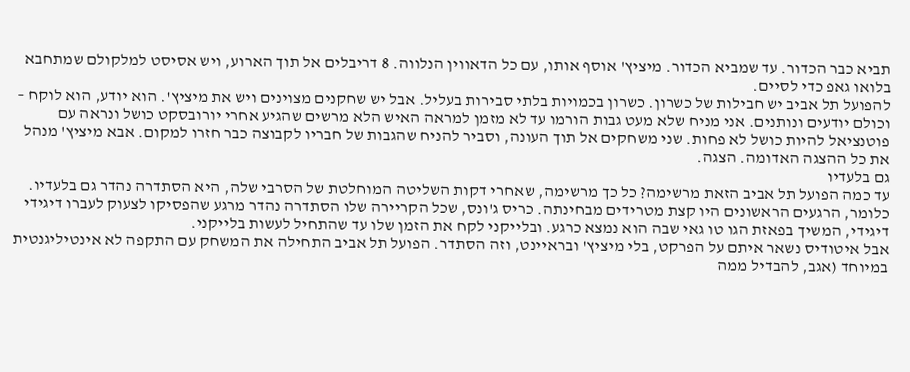תביא כבר הכדור. עד שמביא הכדור. מיציץ' אוסף אותו, עם כל הדאווין הנלווה. 8 דריבלים אל תוך הארוע, ויש אסיסט למלקולם שמתחבא בלואו גאפ כדי לסיים.
להפועל תל אביב יש חבילות של כשרון. כשרון בכמויות בלתי סבירות בעליל. אבל יש שחקנים מצוינים ויש את מיציץ'. הוא יודע, הוא לוקח – וכולם יודעים ונותנים. אני מניח שלא מעט גבות הורמו עד לא מזמן למראה האיש הלא מרשים שהגיע אחרי יורובסקט כושל ונראה עם פוטנציאל להיות כושל לא פחות. שני משחקים אל תוך העונה, וסביר להניח שהגבות של חבריו לקבוצה כבר חזרו למקום. אבא מיציץ' מנהל את כל ההצגה האדומה. הצגה.
גם בלעדיו
עד כמה הפועל תל אביב הזאת מרשימה? כל כך מרשימה, שאחרי דקות השליטה המוחלטת של הסרבי שלה, היא הסתדרה נהדר גם בלעדיו. כלומר, הרגעים הראשונים היו קצת מטרידים מבחינתה. כריס ג'ונס, שכל הקריירה שלו הסתדרה נהדר מרגע שהפסיקו לצעוק לעברו דיגידי דיגידי, המשיך בפאזת הגו טו גאי שבה הוא נמצא כרגע. ובלייקני לקח את הזמן שלו עד שהתחיל לעשות בלייקני.
אבל איטודיס נשאר איתם על הפרקט, בלי מיציץ' ובראיינט, וזה הסתדר. הפועל תל אביב התחילה את המשחק עם התקפה לא אינטיליגנטית במיוחד (אגב, להבדיל ממה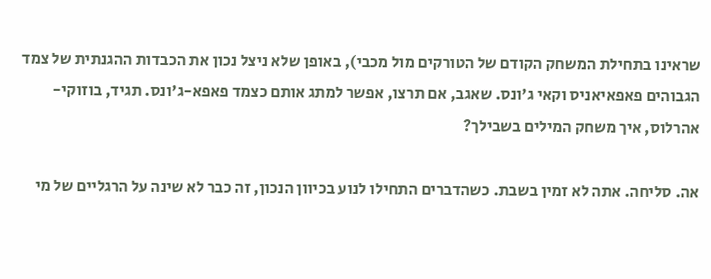שראינו בתחילת המשחק הקודם של הטורקים מול מכבי), באופן שלא ניצל נכון את הכבדות ההגנתית של צמד הגבוהים פאפאיאניס וקאי ג'ונס. שאגב, אם תרצו, אפשר למתג אותם כצמד פאפא-ג'ונס. תגיד, בוזוקי-אהרלוס, איך משחק המילים בשבילך?

אה. סליחה. אתה לא זמין בשבת. כשהדברים התחילו לנוע בכיוון הנכון, זה כבר לא שינה על הרגליים של מי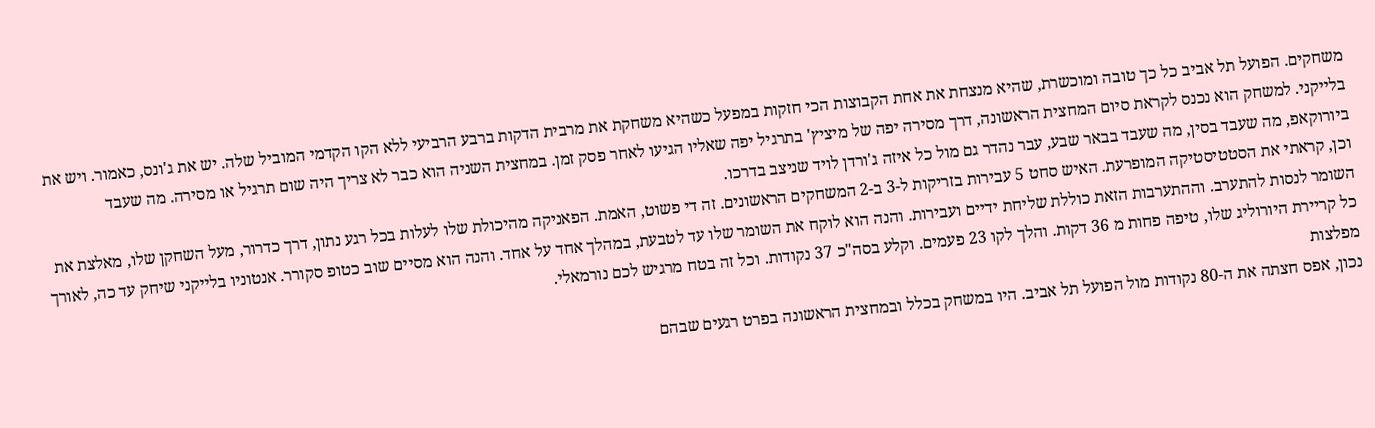משחקים. הפועל תל אביב כל כך טובה ומוכשרת, שהיא מנצחת את אחת הקבוצות הכי חזקות במפעל כשהיא משחקת את מרבית הדקות ברבע הרביעי ללא הקו הקדמי המוביל שלה. יש את ג'ונס, כאמור. ויש את בלייקני. למשחק הוא נכנס לקראת סיום המחצית הראשונה, דרך מסירה יפה של מיציץ' בתרגיל יפה שאליו הגיעו לאחר פסק זמן. במחצית השניה הוא כבר לא צריך היה שום תרגיל או מסירה. מה שעבד ביורוקאפ, מה שעבד בסין, מה שעבד בבאר שבע, עבר נהדר גם מול כל איזה ג'ורדן לויד שניצב בדרכו.
וכן, קראתי את הסטטיסטיקה המופרעת. האיש סחט 5 עבירות בזריקות ל-3 ב-2 המשחקים הראשונים. זה די פשוט, האמת. הפאניקה מהיכולת שלו לעלות בכל רגע נתון, דרך כדרור, מעל השחקן שלו, מאלצת את השומר לנסות להתערב. וההתערבות הזאת כוללת שליחת ידיים ועבירות. והנה הוא לוקח את השומר שלו עד לטבעת, במהלך אחד על אחד. והנה הוא מסיים שוב כטופ סקורר. אנטוניו בלייקני שיחק עד כה, לאורך כל קריירת היורוליג שלו, טיפה פחות מ 36 דקות. והלך לקו 23 פעמים. וקלע בסה"כ 37 נקודות. וכל זה בטח מרגיש לכם נורמאלי.
מפלצות
נכון, אפס חצתה את ה-80 נקודות מול הפועל תל אביב. היו במשחק בכלל ובמחצית הראשונה בפרט רגעים שבהם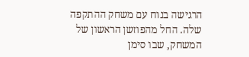הרגישה בנוח עם משחק ההתקפה שלה. החל מהפוזשן הראשון של המשחק, שבו סימן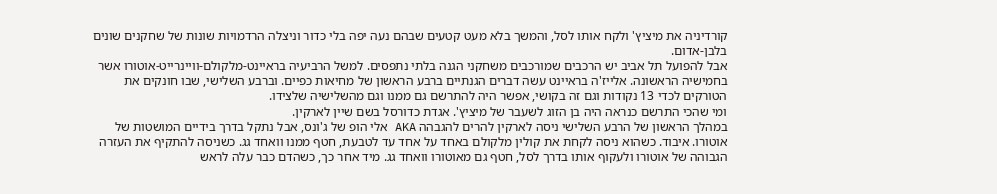קורדיניה את מיציץ' ולקח אותו לסל, והמשך בלא מעט קטעים שבהם נעה יפה בלי כדור וניצלה הרדמויות שונות של שחקנים שונים בלבן-אדום.
אבל להפועל תל אביב יש הרכבים שמורכבים משחקני הגנה בלתי נתפסים. למשל הרביעיה בראיינט-מלקולם-וויינרייט-אוטורו אשר בחמישיה הראשונה. אלייז'ה בראיינט עשה דברים הגנתיים ברבע הראשון של מחיאות כפיים. וברבע השלישי, שבו חונקים את הטורקים לכדי 13 נקודות וגם זה בקושי, אפשר היה להתרשם גם ממנו וגם מהשלישיה שלצידו.
ומי שהכי התרשם כנראה היה בן הזוג לשעבר של מיציץ'. אגדת כדורסל בשם שיין לארקין.
במהלך הראשון של הרבע השלישי ניסה לארקין להרים להגבהה AKA אלי הופ של ג'ונס, אבל נתקל בדרך בידיים המושטות של אוטורו. איבוד. כשהוא ניסה לקחת את קולין מלקולם באחד על אחד עד לטבעת, חטף ממנו וואחד גג. כשניסה להתקיף את העזרה הגבוהה של אוטורו ולעקוף אותו בדרך לסל, חטף גם מאוטורו וואחד גג. מיד אחר כך, כשהדם כבר עלה לראש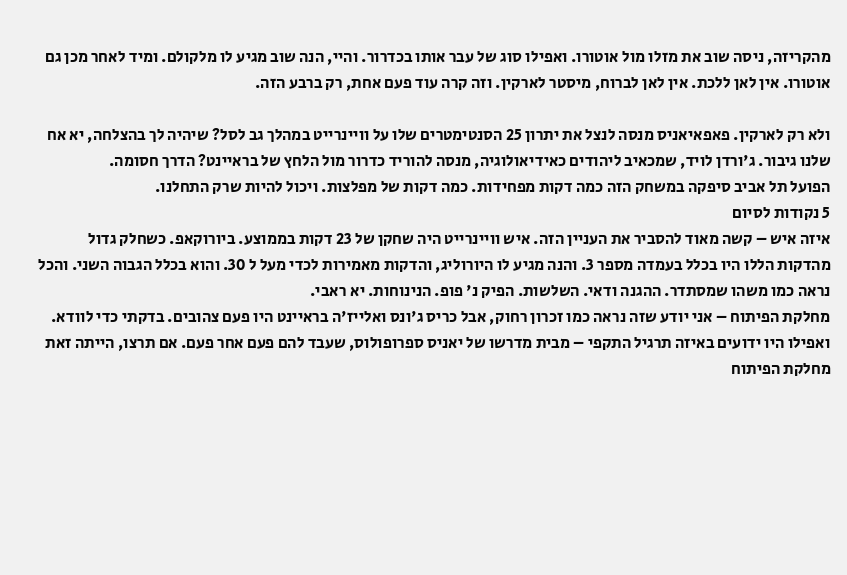מהקריזה, ניסה שוב את מזלו מול אוטורו. ואפילו סוג של עבר אותו בכדרור. והיי, הנה שוב מגיע לו מלקולם. ומיד לאחר מכן גם אוטורו. אין לאן ללכת. אין לאן לברוח, מיסטר לארקין. וזה קרה עוד פעם אחת, רק ברבע הזה.

ולא רק לארקין. פאפאיאניס מנסה לנצל את יתרון 25 הסנטימטרים שלו על וויינרייט במהלך גב לסל? שיהיה לך בהצלחה, יא אח שלנו גיבור. ג'ורדן לויד, שמכאיב ליהודים כאידיאולוגיה, מנסה להוריד כדרור מול הלחץ של בראיינט? הדרך חסומה.
הפועל תל אביב סיפקה במשחק הזה כמה דקות מפחידות. כמה דקות של מפלצות. ויכול להיות שרק התחלנו.
5 נקודות לסיום
איזה איש – קשה מאוד להסביר את העניין הזה. איש וויינרייט היה שחקן של 23 דקות בממוצע. ביורוקאפ. כשחלק גדול מהדקות הללו היו בכלל בעמדה מספר 3. והנה מגיע לו היורוליג, והדקות מאמירות לכדי מעל ל 30. והוא בכלל הגבוה השני. והכל נראה כמו משהו שמסתדר. ההגנה ודאי. השלשות. הפיק נ' פופ. הנינוחות. יא ראבי.
מחלקת הפיתוח – אני יודע שזה נראה כמו זכרון רחוק, אבל כריס ג'ונס ואלייז'ה בראיינט היו פעם צהובים. בדקתי כדי לוודא. ואפילו היו ידועים באיזה תרגיל התקפי – מבית מדרשו של יאניס ספרופולוס, שעבד להם פעם אחר פעם. אם תרצו, הייתה זאת מחלקת הפיתוח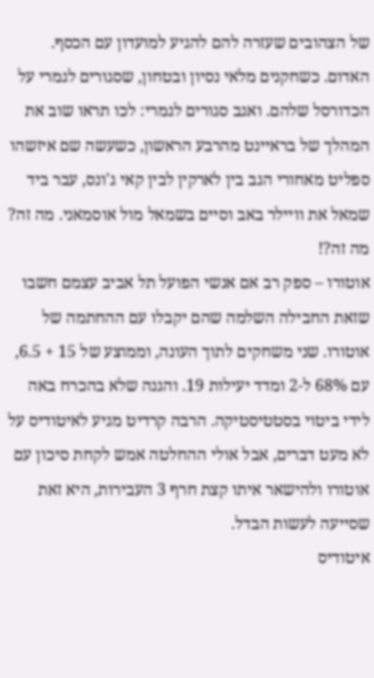של הצהובים שעזרה להם להגיע למועדון עם הכסף. האדום. כשחקנים מלאי נסיון ובטחון, שסגורים לגמרי על הכדורסל שלהם. ואגב סגורים לגמרי: לכו תראו שוב את המהלך של בראיינט מהרבע הראשון, כשעשה שם איזשהו ספליט מאחורי הגב בין לארקין לבין קאי ג'ונס, עבר ביד שמאל את וויילר באב וסיים בשמאל מול אוסמאני. מה זה? מה זה?!
אוטורו – ספק רב אם אנשי הפועל תל אביב עצמם חשבו שזאת החבילה השלמה שהם יקבלו עם ההחתמה של אוטורו. שני משחקים לתוך העונה, וממוצע של 15 + 6.5, עם 68% ל-2 ומדד יעילות 19. והגנה שלא בהכרח באה לידי ביטוי בסטטיסטיקה. הרבה קרדיט מגיע לאיטודיס על לא מעט דברים, אבל אולי ההחלטה אמש לקחת סיכון עם אוטורו ולהישאר איתו קצת חרף 3 העבירות, היא זאת שסייעה לעשות הבדל.
איטודיס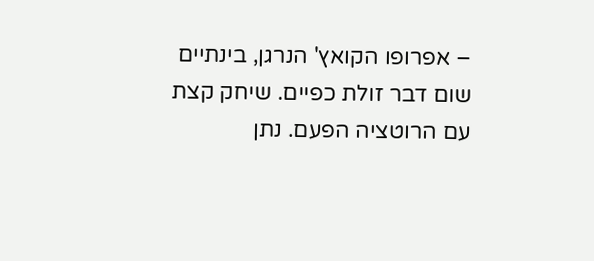– אפרופו הקואץ' הנרגן, בינתיים שום דבר זולת כפיים. שיחק קצת עם הרוטציה הפעם. נתן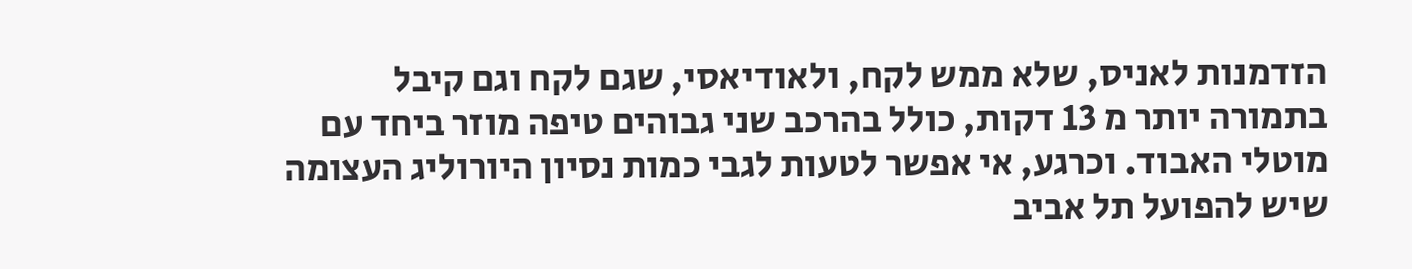הזדמנות לאניס, שלא ממש לקח, ולאודיאסי, שגם לקח וגם קיבל בתמורה יותר מ 13 דקות, כולל בהרכב שני גבוהים טיפה מוזר ביחד עם מוטלי האבוד. וכרגע, אי אפשר לטעות לגבי כמות נסיון היורוליג העצומה שיש להפועל תל אביב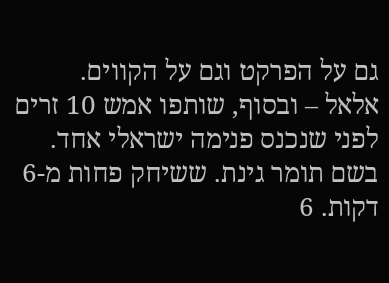גם על הפרקט וגם על הקווים.
אלאל – ובסוף, שותפו אמש 10 זרים לפני שנכנס פנימה ישראלי אחד. בשם תומר גינת. ששיחק פחות מ-6 דקות. 6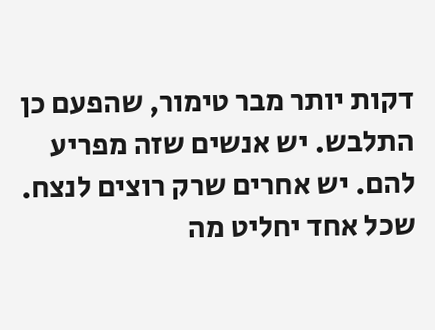דקות יותר מבר טימור, שהפעם כן התלבש. יש אנשים שזה מפריע להם. יש אחרים שרק רוצים לנצח. שכל אחד יחליט מה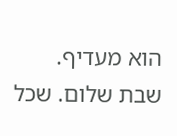הוא מעדיף.
שבת שלום. שכל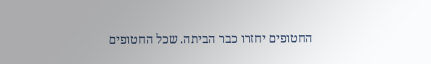החטופים יחזרו כבר הביתה. שכל החטופים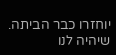יוחזרו כבר הביתה. שיהיה לנו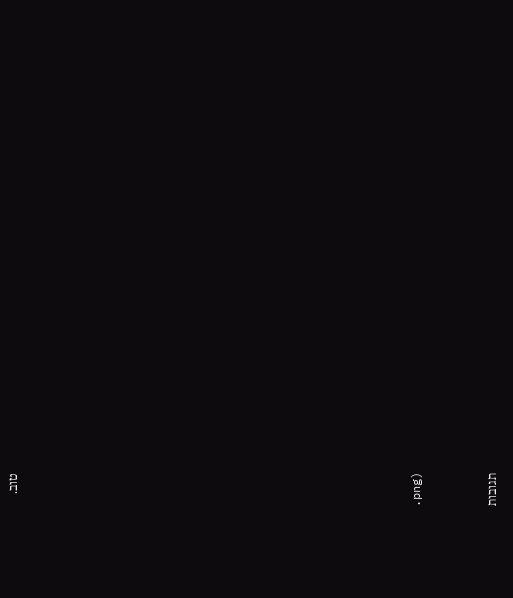טוב.




















.png)



תגובות